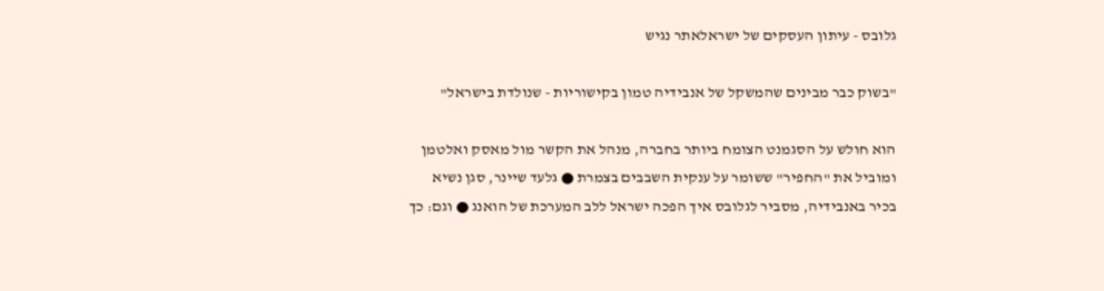גלובס - עיתון העסקים של ישראלאתר נגיש

"בשוק כבר מבינים שהמשקל של אנבידיה טמון בקישוריות - שנולדת בישראל"

הוא חולש על הסגמנט הצומח ביותר בחברה, מנהל את הקשר מול מאסק ואלטמן ומוביל את "החפיר" ששומר על ענקית השבבים בצמרת ● גלעד שיינר, סגן נשיא בכיר באנבידיה, מסביר לגלובס איך הפכה ישראל ללב המערכת של הואנג ● וגם: כך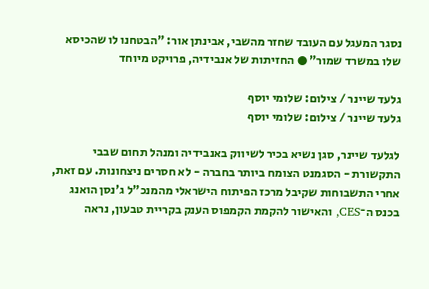נסגר המעגל עם העובד שחזר מהשבי, אבינתן אור: "הבטחנו לו שהכיסא שלו במשרד שמור" ● החזיתות של אנבידיה, פרויקט מיוחד

גלעד שיינר / צילום: שלומי יוסף
גלעד שיינר / צילום: שלומי יוסף

לגלעד שיינר, סגן נשיא בכיר לשיווק באנבידיה ומנהל תחום שבבי התקשורת - הסגמנט הצומח ביותר בחברה - לא חסרים ניצחונות. עם זאת, אחרי התשבוחות שקיבל מרכז הפיתוח הישראלי מהמנכ"ל ג'נסן הואנג בכנס ה־CES, והאישור להקמת הקמפוס הענק בקריית טבעון, נראה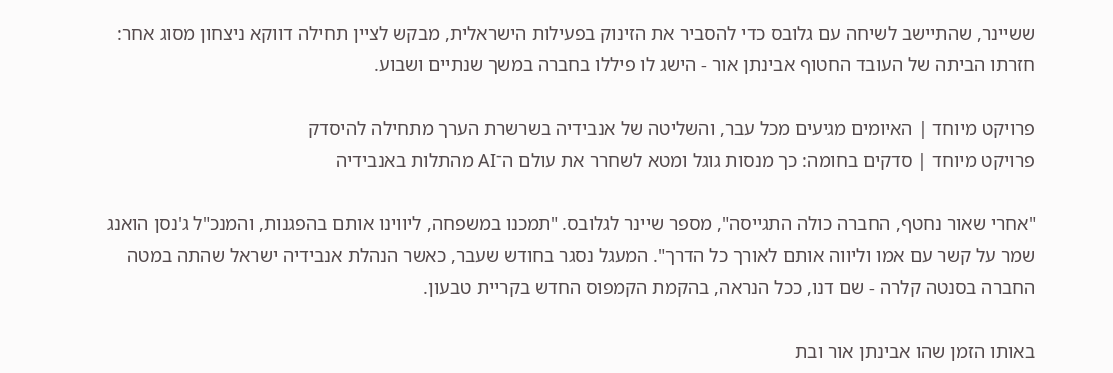ששיינר, שהתיישב לשיחה עם גלובס כדי להסביר את הזינוק בפעילות הישראלית, מבקש לציין תחילה דווקא ניצחון מסוג אחר: חזרתו הביתה של העובד החטוף אבינתן אור - הישג לו פיללו בחברה במשך שנתיים ושבוע.

פרויקט מיוחד | האיומים מגיעים מכל עבר, והשליטה של אנבידיה בשרשרת הערך מתחילה להיסדק
פרויקט מיוחד | סדקים בחומה: כך מנסות גוגל ומטא לשחרר את עולם ה־AI מהתלות באנבידיה

"אחרי שאור נחטף, החברה כולה התגייסה", מספר שיינר לגלובס. "תמכנו במשפחה, ליווינו אותם בהפגנות, והמנכ"ל ג'נסן הואנג שמר על קשר עם אמו וליווה אותם לאורך כל הדרך". המעגל נסגר בחודש שעבר, כאשר הנהלת אנבידיה ישראל שהתה במטה החברה בסנטה קלרה - שם דנו, ככל הנראה, בהקמת הקמפוס החדש בקריית טבעון.

באותו הזמן שהו אבינתן אור ובת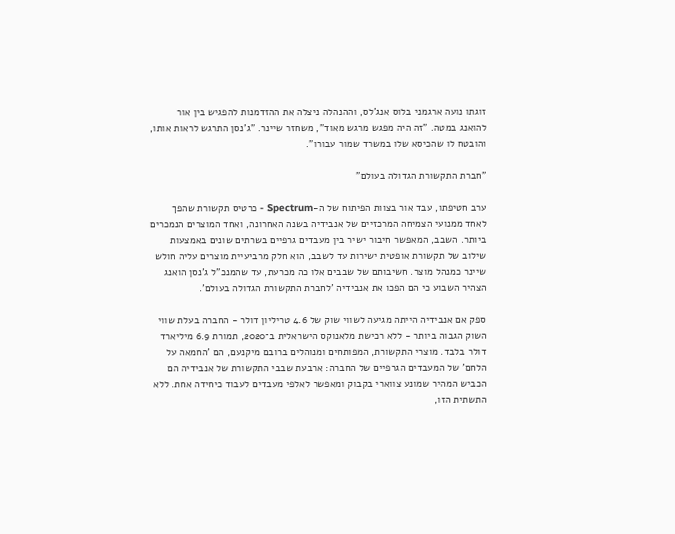זוגתו נועה ארגמני בלוס אנג'לס, וההנהלה ניצלה את ההזדמנות להפגיש בין אור להואנג במטה. "זה היה מפגש מרגש מאוד", משחזר שיינר. "ג'נסן התרגש לראות אותו, והובטח לו שהכיסא שלו במשרד שמור עבורו".

"חברת התקשורת הגדולה בעולם"

ערב חטיפתו, עבד אור בצוות הפיתוח של ה-Spectrum - כרטיס תקשורת שהפך לאחד ממנועי הצמיחה המרכזיים של אנבידיה בשנה האחרונה, ואחד המוצרים הנמכרים ביותר. השבב, המאפשר חיבור ישיר בין מעבדים גרפיים בשרתים שונים באמצעות שילוב של תקשורת אופטית ישירות עד לשבב, הוא חלק מרביעיית מוצרים עליה חולש שיינר כמנהל מוצר. חשיבותם של שבבים אלו כה מכרעת, עד שהמנכ"ל ג'נסן הואנג הצהיר השבוע כי הם הפכו את אנבידיה 'לחברת התקשורת הגדולה בעולם'.

ספק אם אנבידיה הייתה מגיעה לשווי שוק של 4.6 טריליון דולר - החברה בעלת שווי השוק הגבוה ביותר - ללא רכישת מלאנוקס הישראלית ב־2020, תמורת 6.9 מיליארד דולר בלבד. מוצרי התקשורת, המפותחים ומנוהלים ברובם מיקנעם, הם 'החמאה על הלחם' של המעבדים הגרפיים של החברה: ארבעת שבבי התקשורת של אנבידיה הם הכביש המהיר שמונע צווארי בקבוק ומאפשר לאלפי מעבדים לעבוד כיחידה אחת. ללא התשתית הזו,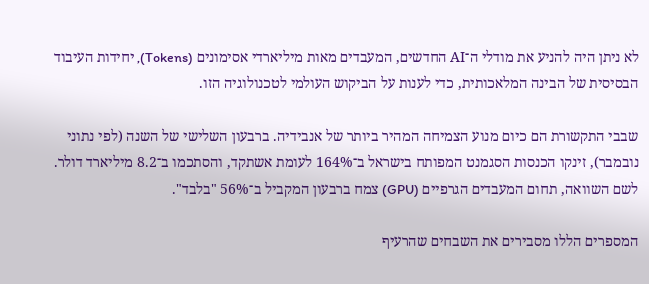לא ניתן היה להניע את מודלי ה־AI החדשים, המעבדים מאות מיליארדי אסימונים (Tokens), יחידות העיבוד הבסיסית של הבינה המלאכותית, כדי לענות על הביקוש העולמי לטכנולוגיה הזו.

שבבי התקשורת הם כיום מנוע הצמיחה המהיר ביותר של אנבידיה. ברבעון השלישי של השנה (לפי נתוני נובמבר), זינקו הכנסות הסגמנט המפותח בישראל ב־164% לעומת אשתקד, והסתכמו ב־8.2 מיליארד דולר. לשם השוואה, תחום המעבדים הגרפיים (GPU) צמח ברבעון המקביל ב־56% "בלבד".

המספרים הללו מסבירים את השבחים שהרעיף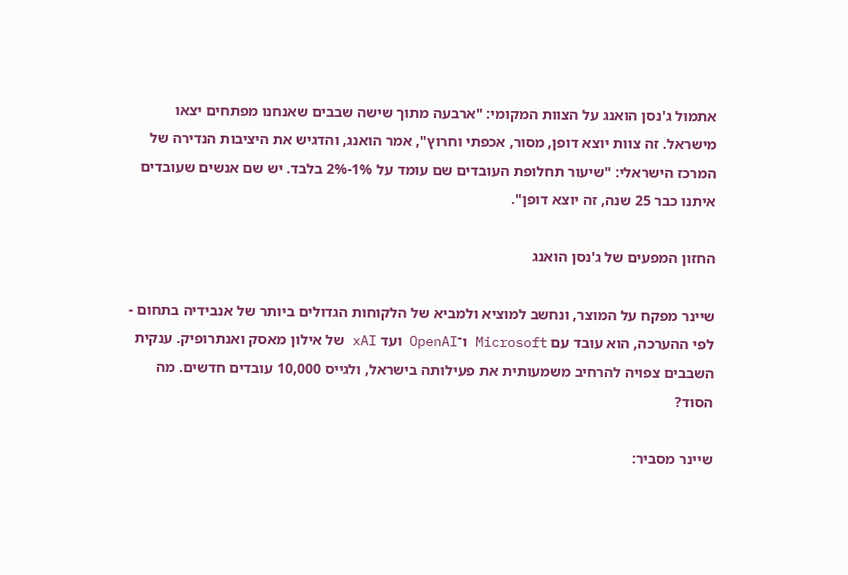אתמול ג'נסן הואנג על הצוות המקומי: "ארבעה מתוך שישה שבבים שאנחנו מפתחים יצאו מישראל. זה צוות יוצא דופן, מסור, אכפתי וחרוץ", אמר הואנג, והדגיש את היציבות הנדירה של המרכז הישראלי: "שיעור תחלופת העובדים שם עומד על 1%-2% בלבד. יש שם אנשים שעובדים איתנו כבר 25 שנה, זה יוצא דופן".

החזון המפעים של ג'נסן הואנג

שיינר מפקח על המוצר, ונחשב למוציא ולמביא של הלקוחות הגדולים ביותר של אנבידיה בתחום - לפי ההערכה, הוא עובד עם Microsoft ו־OpenAI ועד xAI של אילון מאסק ואנתרופיק. ענקית השבבים צפויה להרחיב משמעותית את פעילותה בישראל, ולגייס 10,000 עובדים חדשים. מה הסוד?

שיינר מסביר: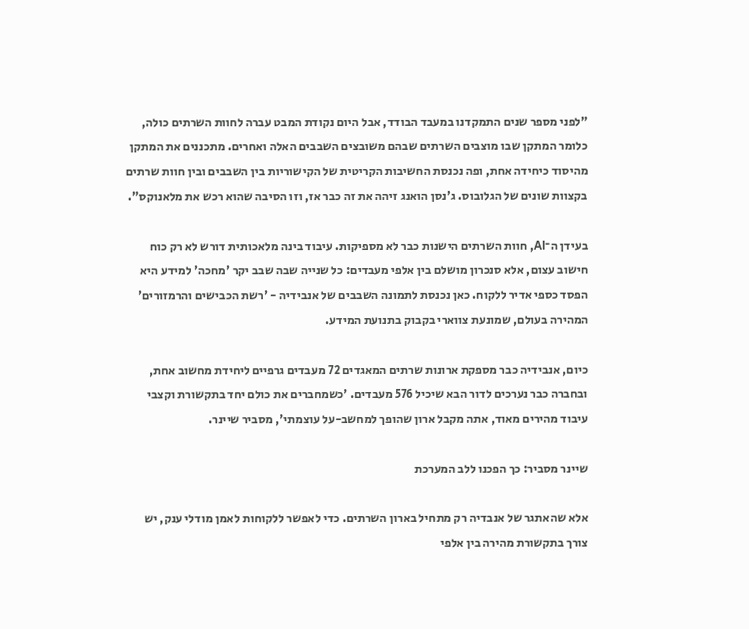"לפני מספר שנים התמקדנו במעבד הבודד, אבל היום נקודת המבט עברה לחוות השרתים כולה, כלומר המתקן שבו מוצבים השרתים שבהם משובצים השבבים האלה ואחרים. מתכננים את המתקן מהיסוד כיחידה אחת, ופה נכנסת החשיבות הקריטית של הקישוריות בין השבבים ובין חוות שרתים בקצוות שונים של הגלובוס. ג'נסן הואנג זיהה את זה כבר אז, וזו הסיבה שהוא רכש את מלאנוקס".

בעידן ה־AI, חוות השרתים הישנות כבר לא מספיקות. עיבוד בינה מלאכותית דורש לא רק כוח חישוב עצום, אלא סנכרון מושלם בין אלפי מעבדים: כל שנייה שבה שבב יקר 'מחכה' למידע היא הפסד כספי אדיר ללקוח. כאן נכנסת לתמונה השבבים של אנבידיה - 'רשת הכבישים והרמזורים' המהירה בעולם, שמונעת צווארי בקבוק בתנועת המידע.

כיום, אנבידיה כבר מספקת ארונות שרתים המאגדים 72 מעבדים גרפיים ליחידת מחשוב אחת, ובחברה כבר נערכים לדור הבא שיכיל 576 מעבדים. 'כשמחברים את כולם יחד בתקשורת וקצבי עיבוד מהירים מאוד, אתה מקבל ארון שהופך למחשב-על עוצמתי', מסביר שיינר.

שיינר מסביר: כך הפכנו ללב המערכת

אלא שהאתגר של אנבדיה רק מתחיל בארון השרתים. כדי לאפשר ללקוחות לאמן מודלי ענק, יש צורך בתקשורת מהירה בין אלפי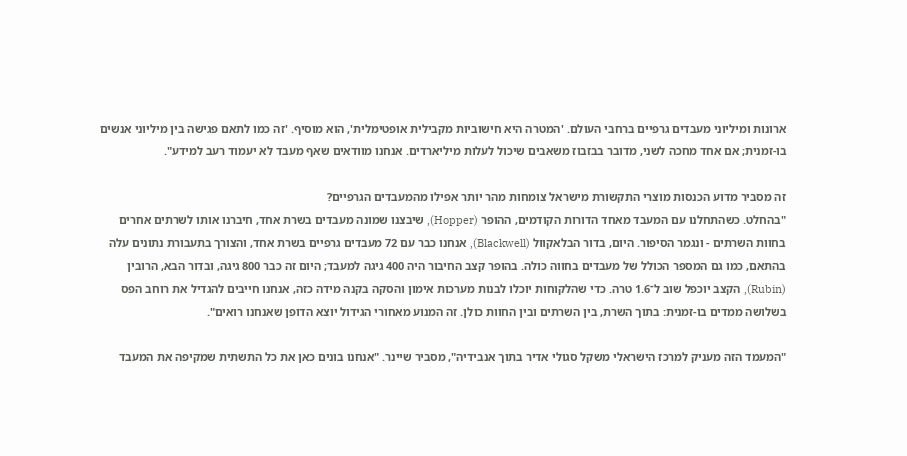ארונות ומיליוני מעבדים גרפיים ברחבי העולם. 'המטרה היא חישוביות מקבילית אופטימלית', הוא מוסיף. 'זה כמו לתאם פגישה בין מיליוני אנשים בו-זמנית; אם אחד מחכה לשני, מדובר בבזבוז משאבים שיכול לעלות מיליארדים. אנחנו מוודאים שאף מעבד לא יעמוד רעב למידע".

זה מסביר מדוע הכנסות מוצרי התקשורת מישראל צומחות מהר יותר אפילו מהמעבדים הגרפיים?
"בהחלט. כשהתחלנו עם המעבד מאחד הדורות הקודמים, ההופר (Hopper), שיבצנו שמונה מעבדים בשרת אחד, חיברנו אותו לשרתים אחרים בחוות השרתים - ונגמר הסיפור. היום, בדור הבלאקוול (Blackwell), אנחנו כבר עם 72 מעבדים גרפיים בשרת אחד, והצורך בתעבורת נתונים עלה בהתאם, כמו גם המספר הכולל של מעבדים בחווה כולה. בהופר קצב החיבור היה 400 גיגה למעבד; היום זה כבר 800 גיגה, ובדור הבא, הרובין (Rubin), הקצב יוכפל שוב ל־1.6 טרה. כדי שהלקוחות יוכלו לבנות מערכות אימון והסקה בקנה מידה כזה, אנחנו חייבים להגדיל את רוחב הפס בשלושה ממדים בו-זמנית: בתוך השרת, בין השרתים ובין החוות כולן. זה המנוע מאחורי הגידול יוצא הדופן שאנחנו רואים".

"המעמד הזה מעניק למרכז הישראלי משקל סגולי אדיר בתוך אנבידיה", מסביר שיינר. "אנחנו בונים כאן את כל התשתית שמקיפה את המעבד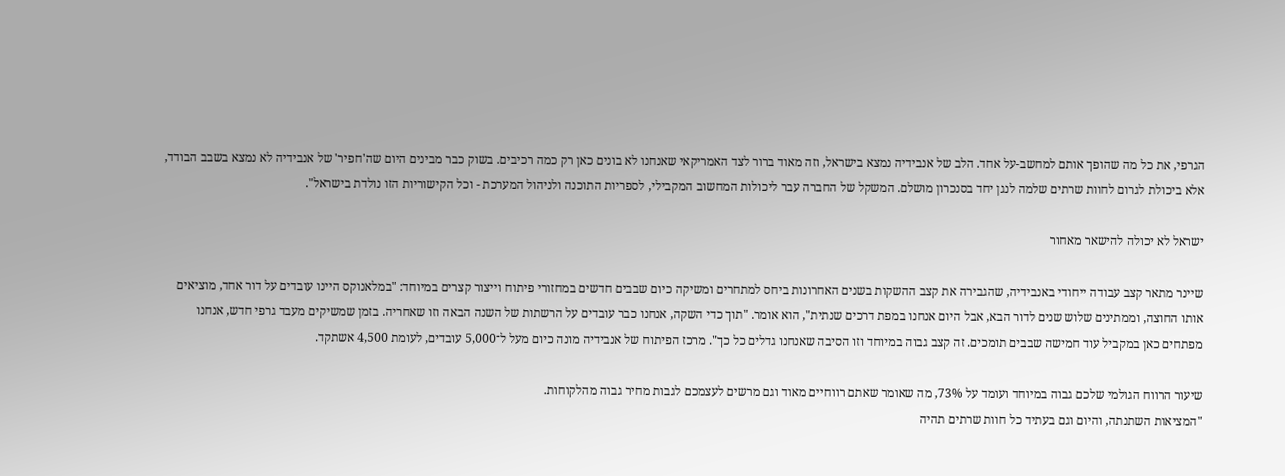הגרפי, את כל מה שהופך אותם למחשב-על אחד. הלב של אנבידיה נמצא בישראל, וזה מאוד ברור לצד האמריקאי שאנחנו לא בונים כאן רק כמה רכיבים. בשוק כבר מבינים היום שה'חפיר' של אנבידיה לא נמצא בשבב הבודד, אלא ביכולת לגרום לחוות שרתים שלמה לנגן יחד בסנכרון מושלם. המשקל של החברה עבר ליכולות המחשוב המקבילי, לספריות התוכנה ולניהול המערכת - וכל הקישוריות הזו נולדת בישראל".

ישראל לא יכולה להישאר מאחור

שיינר מתאר קצב עבודה ייחודי באנבידיה, שהגבירה את קצב ההשקות בשנים האחרונות ביחס למתחרים ומשיקה כיום שבבים חדשים במחזורי פיתוח וייצור קצרים במיוחד: "במלאנוקס היינו עובדים על דור אחד, מוציאים אותו החוצה, וממתינים שלוש שנים לדור הבא, אבל היום אנחנו במפת דרכים שנתית", הוא אומר. "תוך כדי השקה, אנחנו כבר עובדים על הרשתות של השנה הבאה וזו שאחריה. בזמן שמשיקים מעבד גרפי חדש, אנחנו מפתחים כאן במקביל עוד חמישה שבבים תומכים. זה קצב גבוה במיוחד וזו הסיבה שאנחנו גדלים כל כך". מרכז הפיתוח של אנבידיה מונה כיום מעל ל־5,000 עובדים, לעומת 4,500 אשתקד.

שיעור הרווח הגולמי שלכם גבוה במיוחד ועומד על 73%, מה שאומר שאתם רווחיים מאוד וגם מרשים לעצמכם לגבות מחיר גבוה מהלקוחות.
"המציאות השתנתה, והיום וגם בעתיד כל חוות שרתים תהיה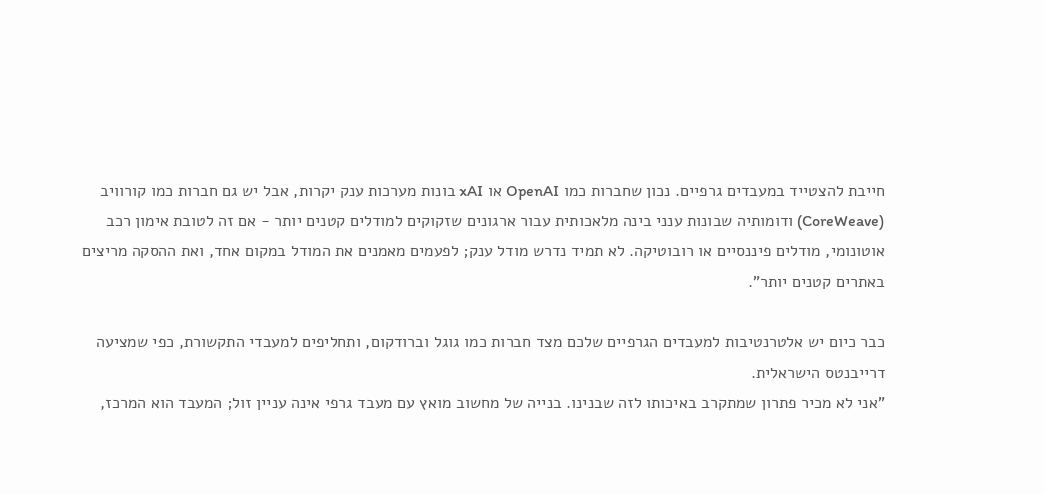חייבת להצטייד במעבדים גרפיים. נכון שחברות כמו OpenAI או xAI בונות מערכות ענק יקרות, אבל יש גם חברות כמו קורוויב (CoreWeave) ודומותיה שבונות ענני בינה מלאכותית עבור ארגונים שזקוקים למודלים קטנים יותר - אם זה לטובת אימון רכב אוטונומי, מודלים פיננסיים או רובוטיקה. לא תמיד נדרש מודל ענק; לפעמים מאמנים את המודל במקום אחד, ואת ההסקה מריצים באתרים קטנים יותר".

כבר כיום יש אלטרנטיבות למעבדים הגרפיים שלכם מצד חברות כמו גוגל וברודקום, ותחליפים למעבדי התקשורת, כפי שמציעה דרייבנטס הישראלית.
"אני לא מכיר פתרון שמתקרב באיכותו לזה שבנינו. בנייה של מחשוב מואץ עם מעבד גרפי אינה עניין זול; המעבד הוא המרכז,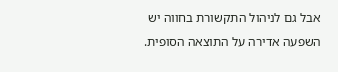אבל גם לניהול התקשורת בחווה יש השפעה אדירה על התוצאה הסופית.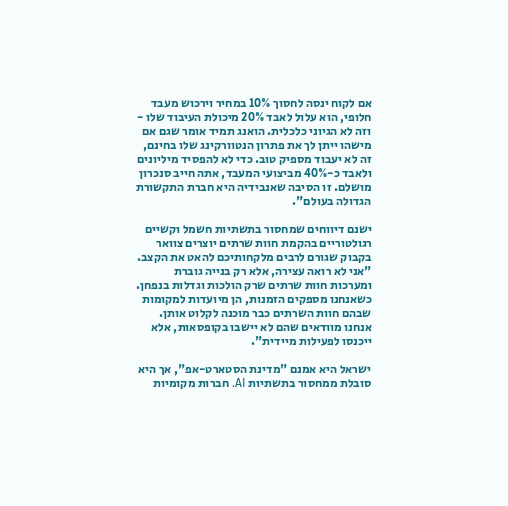אם לקוח ינסה לחסוך 10% במחיר וירכוש מעבד חלופי, הוא עלול לאבד 20% מיכולת העיבוד שלו - וזה לא הגיוני כלכלית. הואנג תמיד אומר שגם אם מישהו ייתן לך את פתרון הנטוורקינג שלו בחינם, זה לא יעבוד מספיק טוב. כדי לא להפסיד מיליונים ולאבד כ-40% מביצועי המעבד, אתה חייב סנכרון מושלם. זו הסיבה שאנבידיה היא חברת התקשורת הגדולה בעולם".

ישנם דיווחים שמחסור בתשתיות חשמל וקשיים רגולטוריים בהקמת חוות שרתים יוצרים צוואר בקבוק שגורם לרבים מלקחותיכם להאט את הקצב.
"אני לא רואה עצירה, אלא רק בנייה גוברת ומערכות חוות שרתים שרק הולכות וגדלות בנפחן. כשאנחנו מספקים הזמנות, הן מיועדות למקומות שבהם חוות השרתים כבר מוכנה לקלוט אותן. אנחנו מוודאים שהם לא יישבו בקופסאות, אלא ייכנסו לפעילות מיידית".

ישראל היא אמנם "מדינת הסטארט-אפ", אך היא סובלת ממחסור בתשתיות AI. חברות מקומיות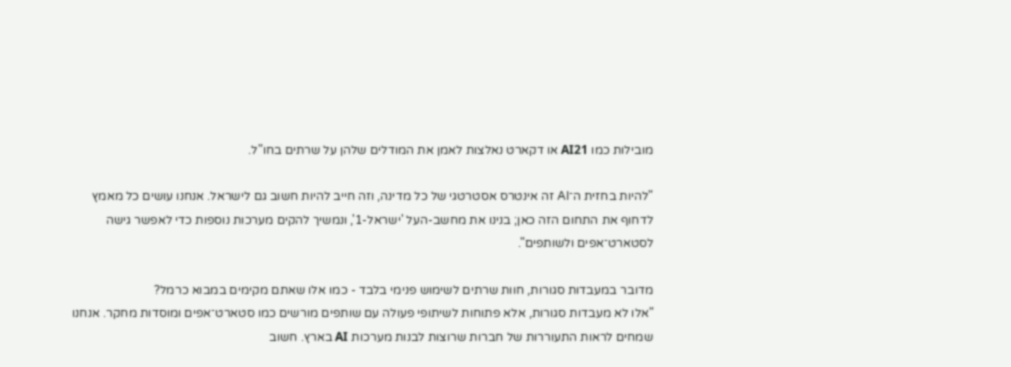מובילות כמו AI21 או דקארט נאלצות לאמן את המודלים שלהן על שרתים בחו"ל.

"להיות בחזית ה־AI זה אינטרס אסטרטגי של כל מדינה, וזה חייב להיות חשוב גם לישראל. אנחנו עושים כל מאמץ לדחוף את התחום הזה כאן; בנינו את מחשב-העל 'ישראל-1', ונמשיך להקים מערכות נוספות כדי לאפשר גישה לסטארט־אפים ולשותפים".

מדובר במעבדות סגורות, חוות שרתים לשימוש פנימי בלבד - כמו אלו שאתם מקימים במבוא כרמל?
"אלו לא מעבדות סגורות, אלא פתוחות לשיתופי פעולה עם שותפים מורשים כמו סטארט־אפים ומוסדות מחקר. אנחנו שמחים לראות התעוררות של חברות שרוצות לבנות מערכות AI בארץ. חשוב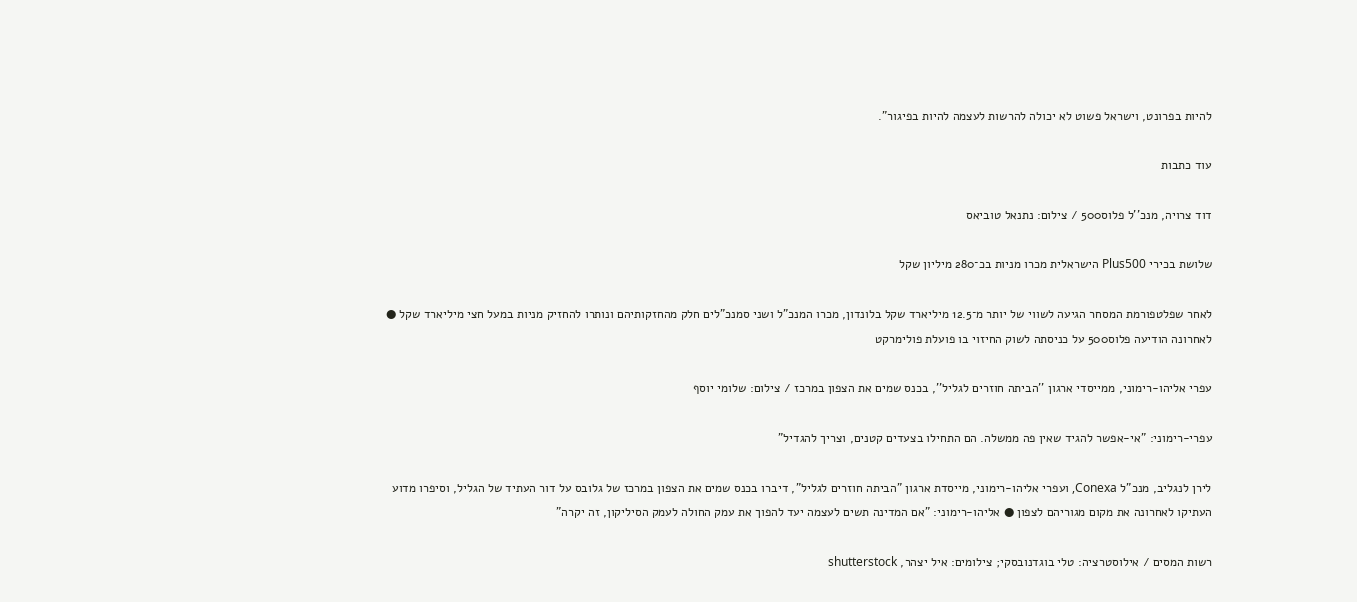להיות בפרונט, וישראל פשוט לא יכולה להרשות לעצמה להיות בפיגור".

עוד כתבות

דוד צרויה, מנכ''ל פלוס500 / צילום: נתנאל טוביאס

שלושת בכירי Plus500 הישראלית מכרו מניות בכ־280 מיליון שקל

לאחר שפלטפורמת המסחר הגיעה לשווי של יותר מ־12.5 מיליארד שקל בלונדון, מכרו המנכ"ל ושני סמנכ"לים חלק מהחזקותיהם ונותרו להחזיק מניות במעל חצי מיליארד שקל ● לאחרונה הודיעה פלוס500 על כניסתה לשוק החיזוי בו פועלת פולימרקט

עפרי אליהו-רימוני, ממייסדי ארגון ''הביתה חוזרים לגליל'', בכנס שמים את הצפון במרכז / צילום: שלומי יוסף

עפרי-רימוני: "אי-אפשר להגיד שאין פה ממשלה. הם התחילו בצעדים קטנים, וצריך להגדיל"

לירן לנגליב, מנכ"ל Conexa, ועפרי אליהו-רימוני, מייסדת ארגון "הביתה חוזרים לגליל", דיברו בכנס שמים את הצפון במרכז של גלובס על דור העתיד של הגליל, וסיפרו מדוע העתיקו לאחרונה את מקום מגוריהם לצפון ● אליהו-רימוני: "אם המדינה תשים לעצמה יעד להפוך את עמק החולה לעמק הסיליקון, זה יקרה"

רשות המסים / אילוסטרציה: טלי בוגדנובסקי; צילומים: איל יצהר, shutterstock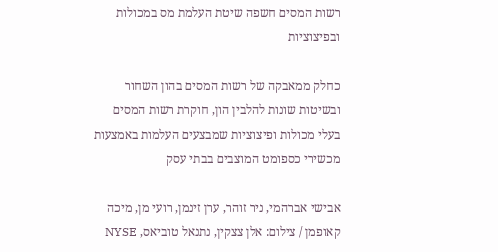רשות המסים חשפה שיטת העלמת מס במכולות ובפיצוציות

כחלק ממאבקה של רשות המסים בהון השחור ובשיטות שונות להלבין הון, חוקרת רשות המסים בעלי מכולות ופיצוציות שמבצעים העלמות באמצעות מכשירי כספומט המוצבים בבתי עסק

אבישי אברהמי, ניר זוהר, ערן זינמן, רועי מן, מיכה קאופמן / צילום: אלן צצקין, נתנאל טוביאס, NYSE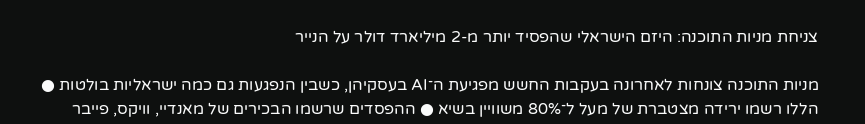צניחת מניות התוכנה: היזם הישראלי שהפסיד יותר מ-2 מיליארד דולר על הנייר

מניות התוכנה צונחות לאחרונה בעקבות החשש מפגיעת ה־AI בעסקיהן, כשבין הנפגעות גם כמה ישראליות בולטות ● הללו רשמו ירידה מצטברת של מעל ל־80% משוויין בשיא ● ההפסדים שרשמו הבכירים של מאנדיי, וויקס, פייבר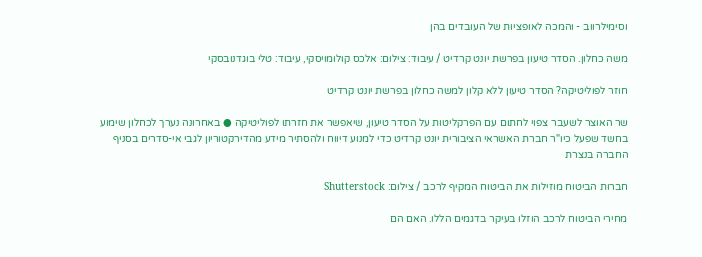וסימילרווב - והמכה לאופציות של העובדים בהן

משה כחלון. הסדר טיעון בפרשת יונט קרדיט / עיבוד: צילום: אלכס קולומויסקי, עיבוד: טלי בוגדנובסקי

חוזר לפוליטיקה? הסדר טיעון ללא קלון למשה כחלון בפרשת יונט קרדיט

שר האוצר לשעבר צפוי לחתום עם הפרקליטות על הסדר טיעון, שיאפשר את חזרתו לפוליטיקה ● באחרונה נערך לכחלון שימוע בחשד שפעל כיו"ר חברת האשראי הציבורית יונט קרדיט כדי למנוע דיווח ולהסתיר מידע מהדירקטוריון לגבי אי-סדרים בסניף החברה בנצרת

חברות הביטוח מוזילות את הביטוח המקיף לרכב / צילום: Shutterstock

מחירי הביטוח לרכב הוזלו בעיקר בדגמים הללו. האם הם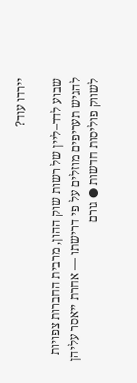יירדו עוד?

שבוע לדד–ליין של רשות שוק ההון, מרבית החברות צפויות להגיש תעריפים מוזלים על פי דרישתו — אחרת ייאסר עליהן לשווק פוליסות חדשות ● גורם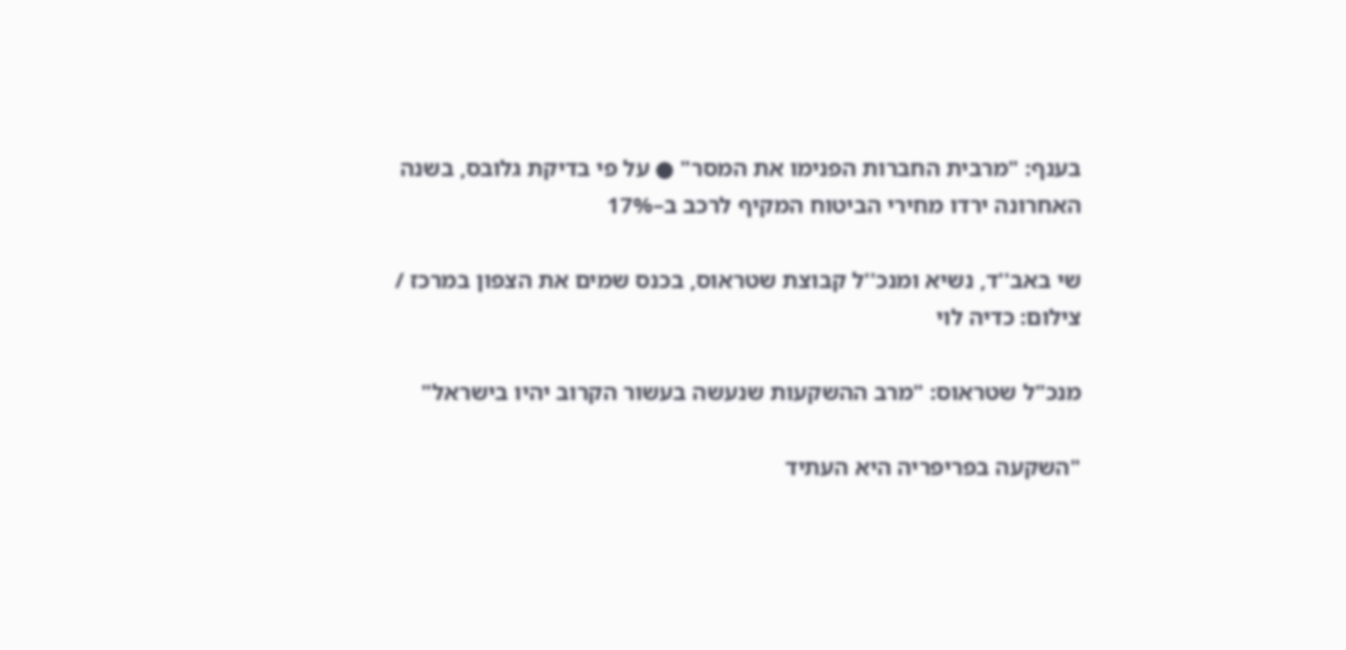בענף: "מרבית החברות הפנימו את המסר" ● על פי בדיקת גלובס, בשנה האחרונה ירדו מחירי הביטוח המקיף לרכב ב–17%

שי באב''ד, נשיא ומנכ''ל קבוצת שטראוס, בכנס שמים את הצפון במרכז / צילום: כדיה לוי

מנכ"ל שטראוס: "מרב ההשקעות שנעשה בעשור הקרוב יהיו בישראל"

"השקעה בפריפריה היא העתיד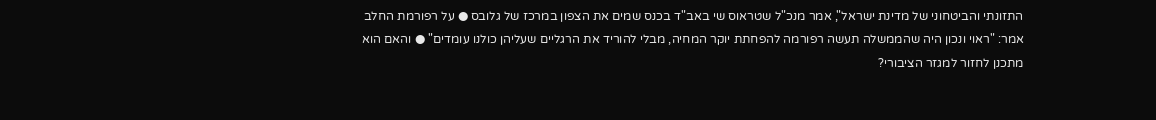התזונתי והביטחוני של מדינת ישראל", אמר מנכ"ל שטראוס שי באב"ד בכנס שמים את הצפון במרכז של גלובס ● על רפורמת החלב אמר: "ראוי ונכון היה שהממשלה תעשה רפורמה להפחתת יוקר המחיה, מבלי להוריד את הרגליים שעליהן כולנו עומדים" ● והאם הוא מתכנן לחזור למגזר הציבורי?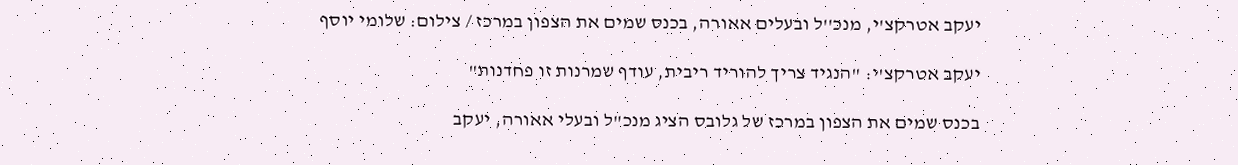יעקב אטרקצ'י, מנכ''ל ובעלים אאורה, בכנס שמים את הצפון במרכז / צילום: שלומי יוסף

יעקב אטרקצ'י: "הנגיד צריך להוריד ריבית, עודף שמרנות זו פחדנות"

בכנס שמים את הצפון במרכז של גלובס הציג מנכ"ל ובעלי אאורה, יעקב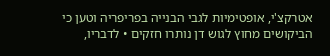אטרקצ'י, אופטימיות לגבי הבנייה בפריפריה וטען כי הביקושים מחוץ לגוש דן נותרו חזקים • לדבריו,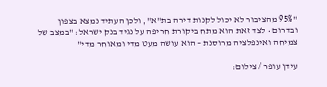"95% מהציבור לא יכול לקנות דירה בת"א", ולכן העתיד נמצא בצפון ובדרום • לצד זאת הוא מתח ביקורת חריפה על נגיד בנק ישראל: "במצב של צמיחה ואינפלציה מרוסנת – הוא עושה מעט מדי ומאוחר מדי"

עידן עופר / צילום: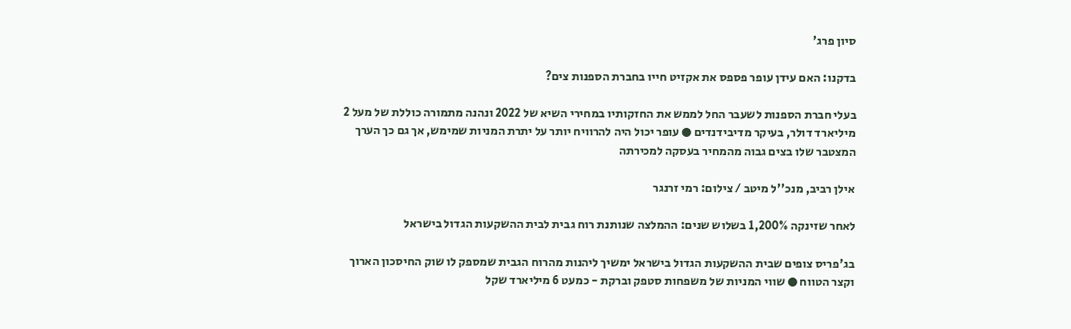סיון פרג'

בדקנו: האם עידן עופר פספס את אקזיט חייו בחברת הספנות צים?

בעלי חברת הספנות לשעבר החל לממש את החזקותיו במחירי השיא של 2022 ונהנה מתמורה כוללת של מעל 2 מיליארד דולר, בעיקר מדיבידנדים ● עופר יכול היה להרוויח יותר על יתרת המניות שמימש, אך גם כך הערך המצטבר שלו בצים גבוה מהמחיר בעסקה למכירתה

אילן רביב, מנכ''ל מיטב / צילום: רמי זרנגר

לאחר שזינקה 1,200% בשלוש שנים: ההמלצה שנותנת רוח גבית לבית ההשקעות הגדול בישראל

בג'פריס צופים שבית ההשקעות הגדול בישראל ימשיך ליהנות מהרוח הגבית שמספק לו שוק החיסכון הארוך וקצר הטווח ● שווי המניות של משפחות סטפק וברקת - כמעט 6 מיליארד שקל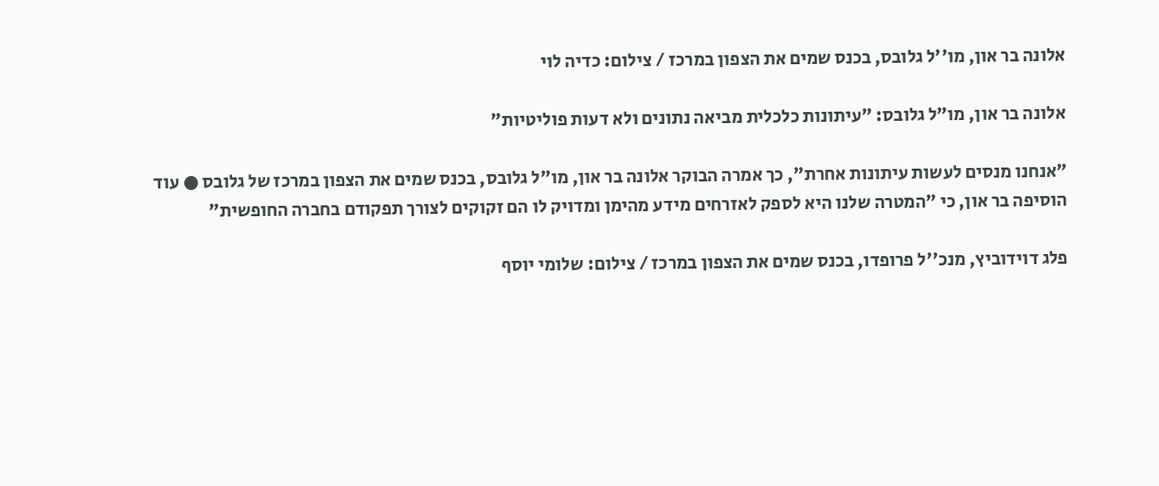אלונה בר און, מו''ל גלובס, בכנס שמים את הצפון במרכז / צילום: כדיה לוי

אלונה בר און, מו"ל גלובס: "עיתונות כלכלית מביאה נתונים ולא דעות פוליטיות"

"אנחנו מנסים לעשות עיתונות אחרת", כך אמרה הבוקר אלונה בר און, מו"ל גלובס, בכנס שמים את הצפון במרכז של גלובס ● עוד הוסיפה בר און, כי "המטרה שלנו היא לספק לאזרחים מידע מהימן ומדויק לו הם זקוקים לצורך תפקודם בחברה החופשית"

פלג דוידוביץ, מנכ''ל פרופדו, בכנס שמים את הצפון במרכז / צילום: שלומי יוסף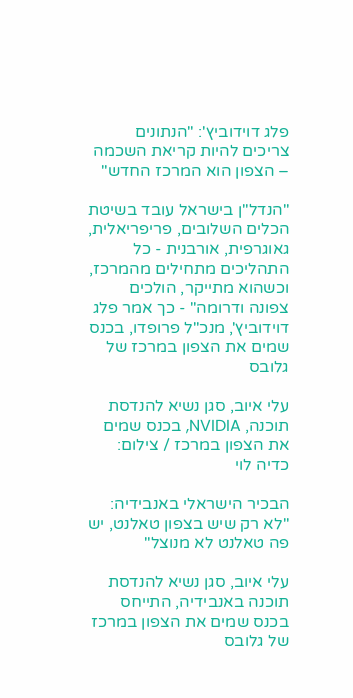פלג דוידוביץ': "הנתונים צריכים להיות קריאת השכמה – הצפון הוא המרכז החדש"

"הנדל"ן בישראל עובד בשיטת הכלים השלובים, פריפריאלית, גאוגרפית, אורבנית - כל התהליכים מתחילים מהמרכז, וכשהוא מתייקר, הולכים צפונה ודרומה" - כך אמר פלג דוידוביץ', מנכ"ל פרופדו, בכנס שמים את הצפון במרכז של גלובס

עלי איוב, סגן נשיא להנדסת תוכנה, NVIDIA, בכנס שמים את הצפון במרכז / צילום: כדיה לוי

הבכיר הישראלי באנבידיה: "לא רק שיש בצפון טאלנט, יש פה טאלנט לא מנוצל"

עלי איוב, סגן נשיא להנדסת תוכנה באנבידיה, התייחס בכנס שמים את הצפון במרכז של גלובס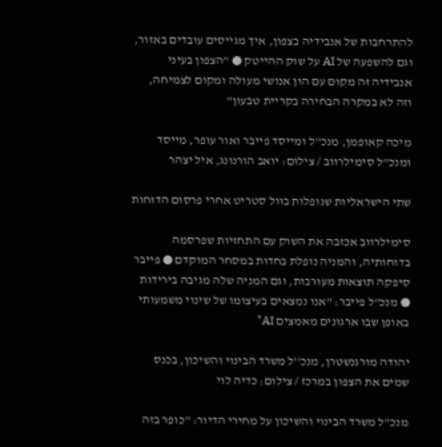להתרחבות של אנבידיה בצפון, איך מגייסים עובדים באזור, וגם להשפעה של AI על שוק ההייטק ● "הצפון בעיני אנבידיה זה מקום עם הון אנושי מעולה ומקום לצמיחה, וזה לא במקרה הבחירה בקריית טבעון"

מיכה קאופמן, מנכ''ל ומייסד פייבר ואור עופר, מייסד ומנכ''ל סימילרווב / צילום: יואב הורנונג, איל יצהר

שתי הישראליות שנופלות בוול סטריט אחרי פרסום הדוחות

סימילרווב אכזבה את השוק עם התחזיות שפרסמה בדוחותיה, והמניה נופלת בחדות במסחר המוקדם ● פייבר סיפקה תוצאות מעורבות, וגם המניה שלה מגיבה בירידות ● מנכ"ל פייבר: "אנו נמצאים בעיצומו של שינוי משמעותי באופן שבו ארגונים מאמצים AI"

יהודה מורגנשטרן, מנכ''ל משרד הבינוי והשיכון, בכנס שמים את הצפון במרכז / צילום: כדיה לוי

מנכ"ל משרד הבינוי והשיכון על מחירי הדיור: "כופר בזה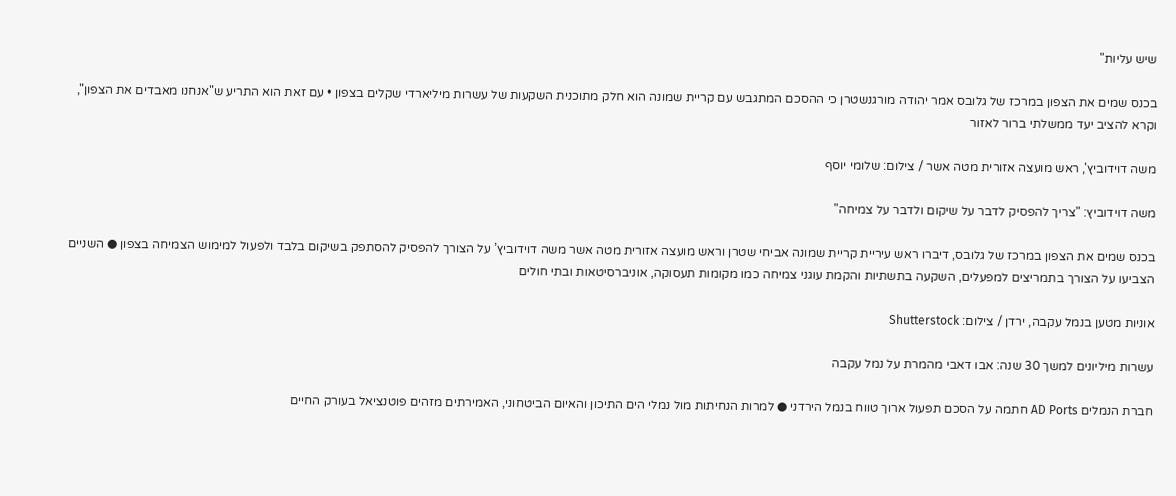שיש עליות"

בכנס שמים את הצפון במרכז של גלובס אמר יהודה מורגנשטרן כי ההסכם המתגבש עם קריית שמונה הוא חלק מתוכנית השקעות של עשרות מיליארדי שקלים בצפון • עם זאת הוא התריע ש"אנחנו מאבדים את הצפון", וקרא להציב יעד ממשלתי ברור לאזור

משה דוידוביץ', ראש מועצה אזורית מטה אשר / צילום: שלומי יוסף

משה דוידוביץ: "צריך להפסיק לדבר על שיקום ולדבר על צמיחה"

בכנס שמים את הצפון במרכז של גלובס, דיברו ראש עיריית קריית שמונה אביחי שטרן וראש מועצה אזורית מטה אשר משה דוידוביץ’ על הצורך להפסיק להסתפק בשיקום בלבד ולפעול למימוש הצמיחה בצפון ● השניים הצביעו על הצורך בתמריצים למפעלים, השקעה בתשתיות והקמת עוגני צמיחה כמו מקומות תעסוקה, אוניברסיטאות ובתי חולים

אוניות מטען בנמל עקבה, ירדן / צילום: Shutterstock

עשרות מיליונים למשך 30 שנה: אבו דאבי מהמרת על נמל עקבה

חברת הנמלים AD Ports חתמה על הסכם תפעול ארוך טווח בנמל הירדני ● למרות הנחיתות מול נמלי הים התיכון והאיום הביטחוני, האמירתים מזהים פוטנציאל בעורק החיים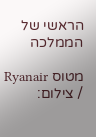הראשי של הממלכה

מטוס Ryanair / צילום: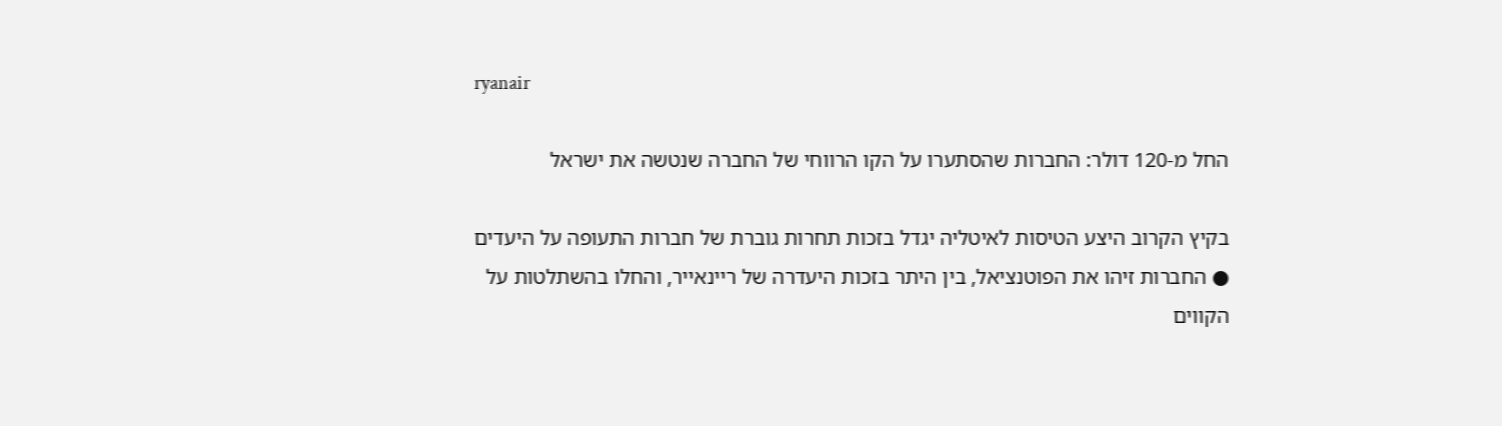ryanair

החל מ-120 דולר: החברות שהסתערו על הקו הרווחי של החברה שנטשה את ישראל

בקיץ הקרוב היצע הטיסות לאיטליה יגדל בזכות תחרות גוברת של חברות התעופה על היעדים ● החברות זיהו את הפוטנציאל, בין היתר בזכות היעדרה של ריינאייר, והחלו בהשתלטות על הקווים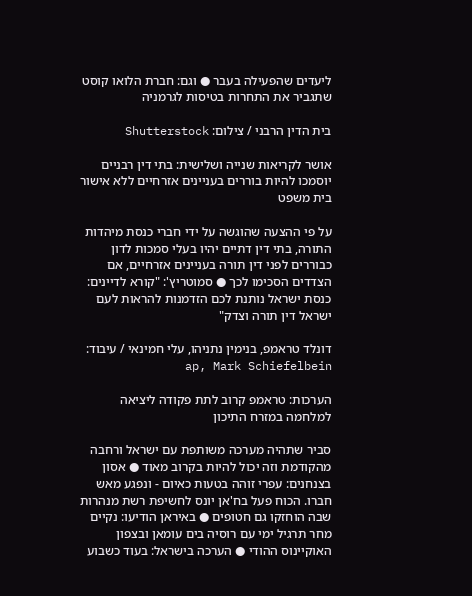ליעדים שהפעילה בעבר ● וגם: חברת הלואו קוסט שתגביר את התחרות בטיסות לגרמניה

בית הדין הרבני / צילום: Shutterstock

אושר לקריאות שנייה ושלישית: בתי דין רבניים יוסמכו להיות בוררים בעניינים אזרחיים ללא אישור בית משפט

על פי ההצעה שהוגשה על ידי חברי כנסת מיהדות התורה, בתי דין דתיים יהיו בעלי סמכות לדון כבוררים לפני דין תורה בעניינים אזרחיים, אם הצדדים הסכימו לכך ● סמוטריץ': "קורא לדיינים: כנסת ישראל נותנת לכם הזדמנות להראות לעם ישראל דין תורה וצדק"

דונלד טראמפ, בנימין נתניהו, עלי חמינאי / עיבוד: ap, Mark Schiefelbein

הערכות: טראמפ קרוב לתת פקודה ליציאה למלחמה במזרח התיכון

סביר שתהיה מערכה משותפת עם ישראל ורחבה מהקודמת וזה יכול להיות בקרוב מאוד ● אסון בצנחנים: עפרי זוהה בטעות כאיום - ונפגע מאש חברו. הכוח פעל בח'אן יונס לחשיפת רשת מנהרות שבה הוחזקו גם חטופים ● באיראן הודיעו: נקיים מחר תרגיל ימי עם רוסיה בים עומאן ובצפון האוקיינוס ההודי ● הערכה בישראל: בעוד כשבוע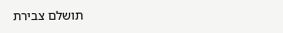תושלם צבירת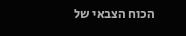הכוח הצבאי של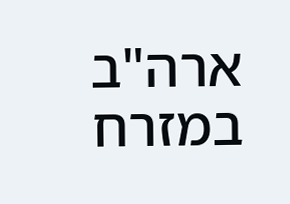ארה"ב במזרח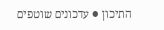התיכון ● עדכונים שוטפים